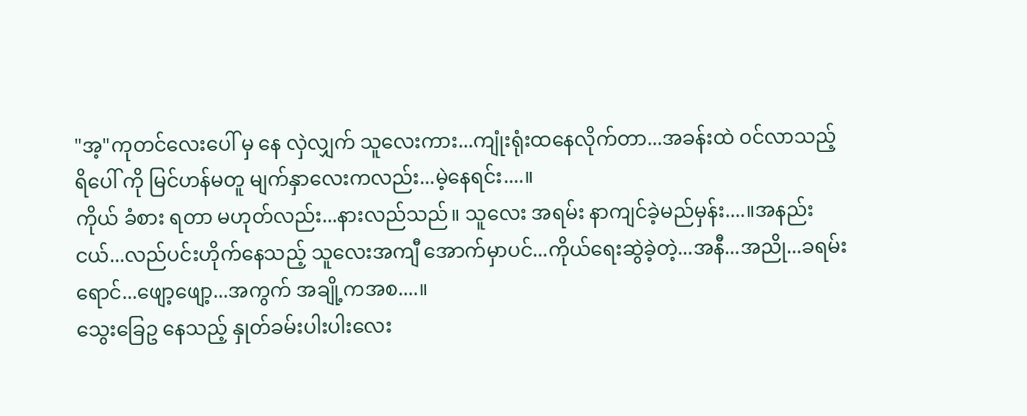"အ့"ကုတင်လေးပေါ် မှ နေ လှဲလျှက် သူလေးကား...ကျုံးရုံးထနေလိုက်တာ...အခန်းထဲ ဝင်လာသည့် ရိပေါ် ကို မြင်ဟန်မတူ မျက်နှာလေးကလည်း...မဲ့နေရင်း....။
ကိုယ် ခံစား ရတာ မဟုတ်လည်း...နားလည်သည်။ သူလေး အရမ်း နာကျင်ခဲ့မည်မှန်း....။အနည်းငယ်...လည်ပင်းဟိုက်နေသည့် သူလေးအကျီ အောက်မှာပင်...ကိုယ်ရေးဆွဲခဲ့တဲ့...အနီ...အညို...ခရမ်းရောင်...ဖျော့ဖျော့...အကွက် အချို့ကအစ....။
သွေးခြေဥ နေသည့် နှုတ်ခမ်းပါးပါးလေး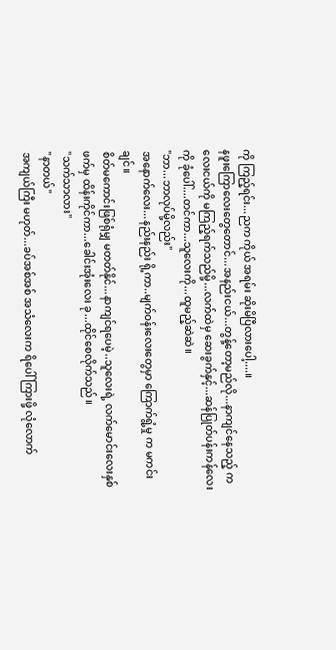ကို ကြည့်ရင်း...ညက ကိုယ် အရမ်း ဆိုးမိပြီလားပေါ့....။
နဖူးကြောလေးတွေတောင်...အနည်းငယ်...တွန့်တော့မည်လို...နာကျင်နေသည့် ကလေးငယ်ကို မကြည့်ရက်သည်မို့...လက်ထဲမှ ဆေးခွက်နှင့်...ဆန်ပြုတ်ပန်းကန်လေးကို ခုံပေါ်....တင်ကာ...သူလေးကို...ထူမည့်ဆဲဆဲ။
"ဘာ...ဘာလုပ်မို့လည်း"
အနောက်လေး...နည်းနည်း ရို့ကာ..မျက်ဝန်းလေးတွေမှာ ကြောက်ရွံ့မှု က မကင်းချင်။
စိတ်မကောင်းဖြစ်ရုံမျှ မတတ်နိုင်...နာကျင်ရပေမဲ့..သူလေးရဲ့ လက်မောင်းလေးနှစ်ဖက်မှ ထိန်းကိုင်ကာ...ခေါင်းအုံးလေး ခု...ထိုင်စေလိုက်သည်။
"သက်သာလား"
"နာတယ်"
အကျယ်ကြီး မဟုတ်...ခပ်အစ်အစ် အသံလေးက ရိပေါ် ကြားဖို့ လုံလောက်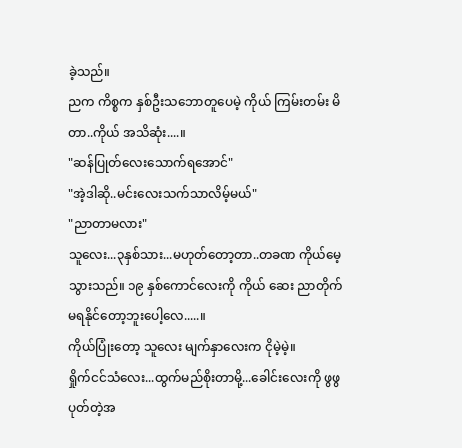ခဲ့သည်။
ညက ကိစ္စက နှစ်ဦးသဘောတူပေမဲ့ ကိုယ် ကြမ်းတမ်း မိတာ..ကိုယ် အသိဆုံး....။
"ဆန်ပြုတ်လေးသောက်ရအောင်"
"အဲ့ဒါဆို..မင်းလေးသက်သာလိမ့်မယ်"
"ညာတာမလား"
သူလေး...၃နှစ်သား...မဟုတ်တော့တာ..တခဏ ကိုယ်မေ့သွားသည်။ ၁၉ နှစ်ကောင်လေးကို ကိုယ် ဆေး ညာတိုက် မရနိုင်တော့ဘူးပေါ့လေ.....။
ကိုယ်ပြုံးတော့ သူလေး မျက်နှာလေးက ငိုမဲ့မဲ့။
ရှိုက်ငင်သံလေး...ထွက်မည်စိုးတာမို့...ခေါင်းလေးကို ဖွဖွ ပုတ်တဲ့အ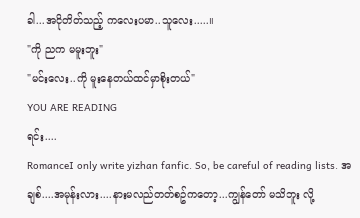ခါ...အငိုတိတ်သည့် ကလေးပမာ..သူလေး.....။
"ကို ညက မမူးဘူး"
"မင်းလေး..ကို မူးနေတယ်ထင်မှာစိုးတယ်"
YOU ARE READING
ရင်း....
RomanceI only write yizhan fanfic. So, be careful of reading lists. အချစ်....အမုန်းလား....နားမလည်တတ်စဥ်ကတော့...ကျွန်တော် မသိဘူး လို့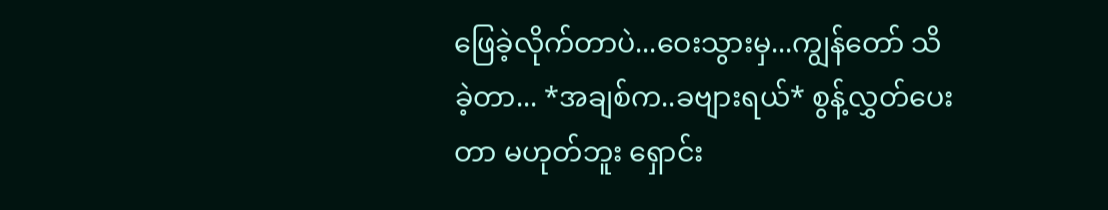ဖြေခဲ့လိုက်တာပဲ...ဝေးသွားမှ...ကျွန်တော် သိခဲ့တာ... *အချစ်က..ခဗျားရယ်* စွန့်လွှတ်ပေးတာ မဟုတ်ဘူး ရှောင်း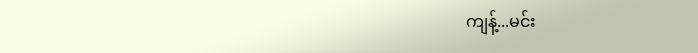ကျန့်...မင်း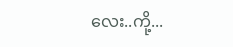လေး..ကို့...